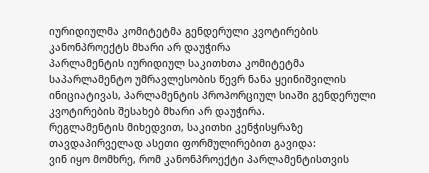იურიდიულმა კომიტეტმა გენდერული კვოტირების კანონპროექტს მხარი არ დაუჭირა
პარლამენტის იურიდიულ საკითხთა კომიტეტმა საპარლამენტო უმრავლესობის წევრ ნანა ყეინიშვილის ინიციატივას, პარლამენტის პროპორციულ სიაში გენდერული კვოტირების შესახებ მხარი არ დაუჭირა.
რეგლამენტის მიხედვით, საკითხი კენჭისყრაზე თავდაპირველად ასეთი ფორმულირებით გავიდა:
ვინ იყო მომხრე, რომ კანონპროექტი პარლამენტისთვის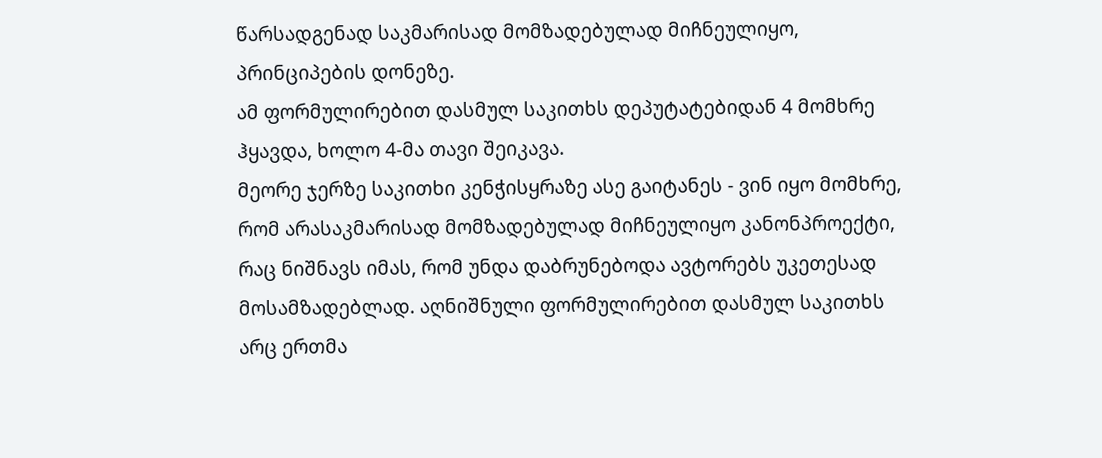წარსადგენად საკმარისად მომზადებულად მიჩნეულიყო, პრინციპების დონეზე.
ამ ფორმულირებით დასმულ საკითხს დეპუტატებიდან 4 მომხრე ჰყავდა, ხოლო 4-მა თავი შეიკავა.
მეორე ჯერზე საკითხი კენჭისყრაზე ასე გაიტანეს - ვინ იყო მომხრე, რომ არასაკმარისად მომზადებულად მიჩნეულიყო კანონპროექტი, რაც ნიშნავს იმას, რომ უნდა დაბრუნებოდა ავტორებს უკეთესად მოსამზადებლად. აღნიშნული ფორმულირებით დასმულ საკითხს არც ერთმა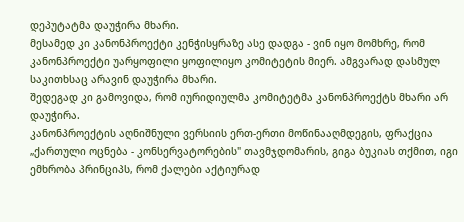დეპუტატმა დაუჭირა მხარი.
მესამედ კი კანონპროექტი კენჭისყრაზე ასე დადგა - ვინ იყო მომხრე, რომ კანონპროექტი უარყოფილი ყოფილიყო კომიტეტის მიერ. ამგვარად დასმულ საკითხსაც არავინ დაუჭირა მხარი.
შედეგად კი გამოვიდა, რომ იურიდიულმა კომიტეტმა კანონპროექტს მხარი არ დაუჭირა.
კანონპროექტის აღნიშნული ვერსიის ერთ-ერთი მოწინააღმდეგის, ფრაქცია „ქართული ოცნება - კონსერვატორების" თავმჯდომარის, გიგა ბუკიას თქმით, იგი ემხრობა პრინციპს, რომ ქალები აქტიურად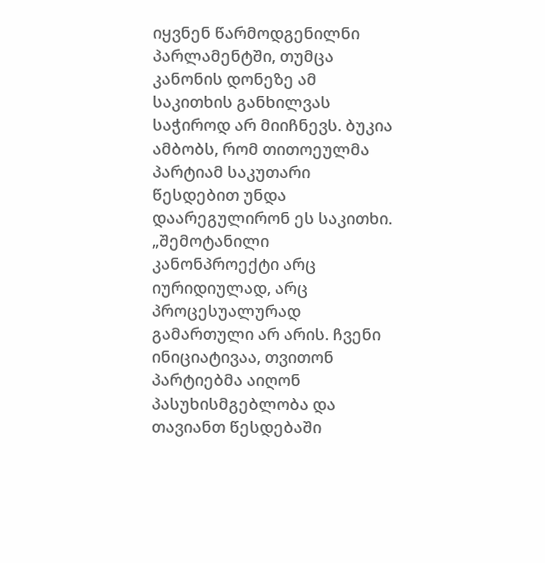იყვნენ წარმოდგენილნი პარლამენტში, თუმცა კანონის დონეზე ამ საკითხის განხილვას საჭიროდ არ მიიჩნევს. ბუკია ამბობს, რომ თითოეულმა პარტიამ საკუთარი წესდებით უნდა დაარეგულირონ ეს საკითხი.
„შემოტანილი კანონპროექტი არც იურიდიულად, არც პროცესუალურად გამართული არ არის. ჩვენი ინიციატივაა, თვითონ პარტიებმა აიღონ პასუხისმგებლობა და თავიანთ წესდებაში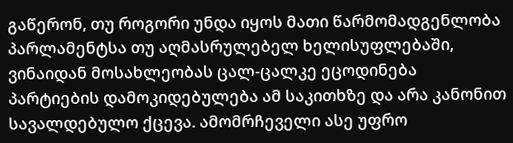გაწერონ, თუ როგორი უნდა იყოს მათი წარმომადგენლობა პარლამენტსა თუ აღმასრულებელ ხელისუფლებაში, ვინაიდან მოსახლეობას ცალ-ცალკე ეცოდინება პარტიების დამოკიდებულება ამ საკითხზე და არა კანონით სავალდებულო ქცევა. ამომრჩეველი ასე უფრო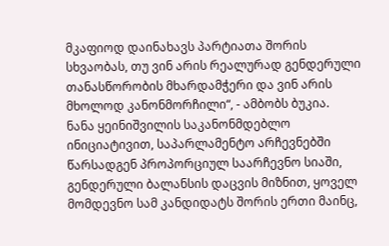მკაფიოდ დაინახავს პარტიათა შორის სხვაობას, თუ ვინ არის რეალურად გენდერული თანასწორობის მხარდამჭერი და ვინ არის მხოლოდ კანონმორჩილი“, - ამბობს ბუკია.
ნანა ყეინიშვილის საკანონმდებლო ინიციატივით, საპარლამენტო არჩევნებში წარსადგენ პროპორციულ საარჩევნო სიაში, გენდერული ბალანსის დაცვის მიზნით, ყოველ მომდევნო სამ კანდიდატს შორის ერთი მაინც,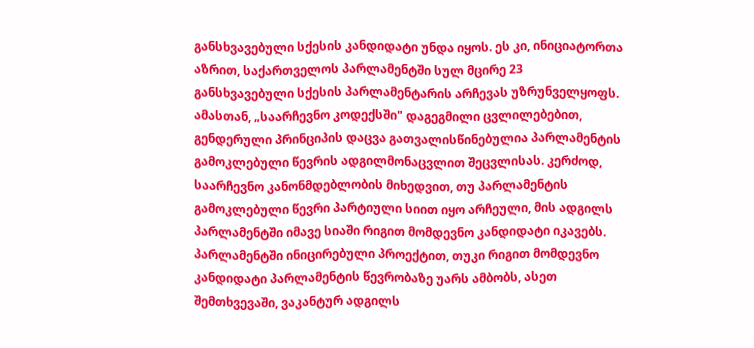განსხვავებული სქესის კანდიდატი უნდა იყოს. ეს კი, ინიციატორთა აზრით, საქართველოს პარლამენტში სულ მცირე 23 განსხვავებული სქესის პარლამენტარის არჩევას უზრუნველყოფს.
ამასთან, „საარჩევნო კოდექსში" დაგეგმილი ცვლილებებით, გენდერული პრინციპის დაცვა გათვალისწინებულია პარლამენტის გამოკლებული წევრის ადგილმონაცვლით შეცვლისას. კერძოდ, საარჩევნო კანონმდებლობის მიხედვით, თუ პარლამენტის გამოკლებული წევრი პარტიული სიით იყო არჩეული, მის ადგილს პარლამენტში იმავე სიაში რიგით მომდევნო კანდიდატი იკავებს. პარლამენტში ინიცირებული პროექტით, თუკი რიგით მომდევნო კანდიდატი პარლამენტის წევრობაზე უარს ამბობს, ასეთ შემთხვევაში, ვაკანტურ ადგილს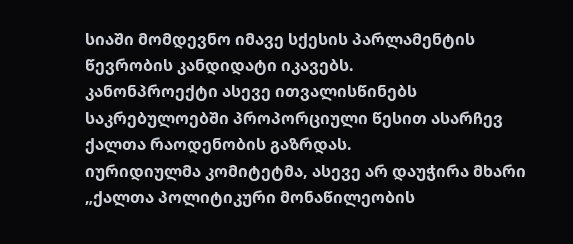სიაში მომდევნო იმავე სქესის პარლამენტის წევრობის კანდიდატი იკავებს.
კანონპროექტი ასევე ითვალისწინებს საკრებულოებში პროპორციული წესით ასარჩევ ქალთა რაოდენობის გაზრდას.
იურიდიულმა კომიტეტმა, ასევე არ დაუჭირა მხარი „ქალთა პოლიტიკური მონაწილეობის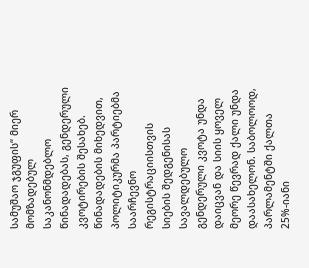სამუშაო ჯგუფის“ მიერ მომზადებულ საკანონმდებლო წინადადებას, გენდერული კვოტირების შესახებ. წინადადების მიხედვით, პოლიტიკურმა პარტიებმა საარჩევნო რეგისტრაციისთვის სიების შედგენისას სავალდებულო გენდერული კვოტა უნდა დაიცვან და სიის ყოველ მეორე წევრად ქალი უნდა დაასახელონ. საბოლოოდ, პარლამენტში ქალთა 25%-იანი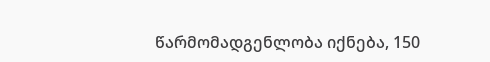წარმომადგენლობა იქნება, 150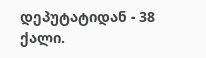დეპუტატიდან - 38 ქალი.